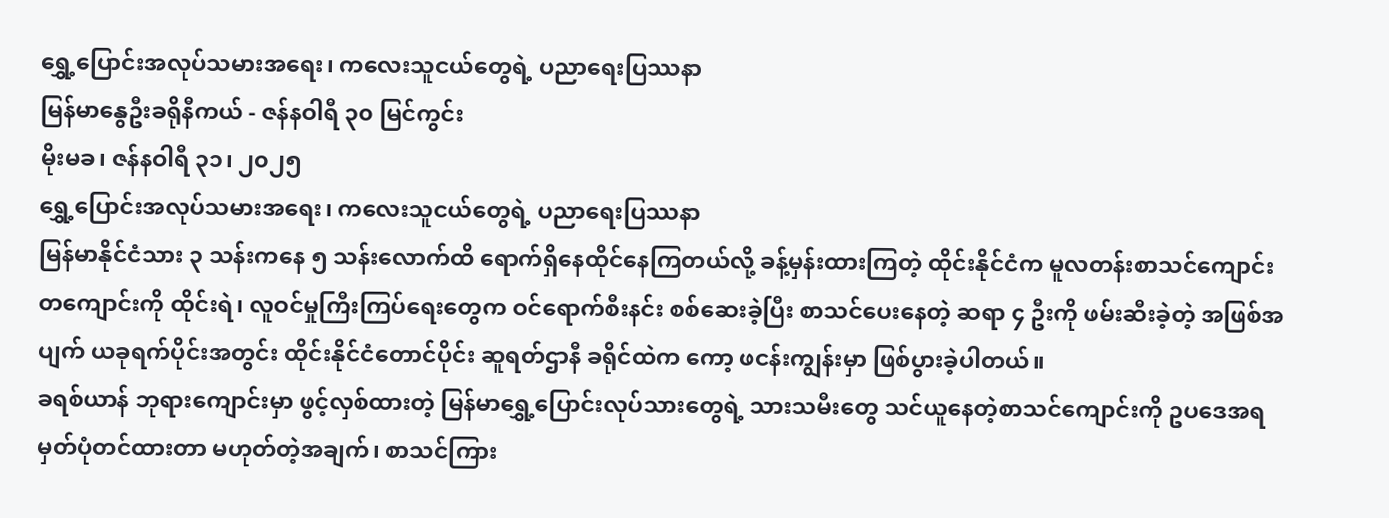ရွှေ့ပြောင်းအလုပ်သမားအရေး၊ ကလေးသူငယ်တွေရဲ့ ပညာရေးပြဿနာ
မြန်မာနွေဦးခရိုနီကယ် - ဇန်နဝါရီ ၃၀ မြင်ကွင်း
မိုးမခ၊ ဇန်နဝါရီ ၃၁၊ ၂၀၂၅
ရွှေ့ပြောင်းအလုပ်သမားအရေး၊ ကလေးသူငယ်တွေရဲ့ ပညာရေးပြဿနာ
မြန်မာနိုင်ငံသား ၃ သန်းကနေ ၅ သန်းလောက်ထိ ရောက်ရှိနေထိုင်နေကြတယ်လို့ ခန့်မှန်းထားကြတဲ့ ထိုင်းနိုင်ငံက မူလတန်းစာသင်ကျောင်း တကျောင်းကို ထိုင်းရဲ၊ လူဝင်မှုကြီးကြပ်ရေးတွေက ဝင်ရောက်စီးနင်း စစ်ဆေးခဲ့ပြီး စာသင်ပေးနေတဲ့ ဆရာ ၄ ဦးကို ဖမ်းဆီးခဲ့တဲ့ အဖြစ်အပျက် ယခုရက်ပိုင်းအတွင်း ထိုင်းနိုင်ငံတောင်ပိုင်း ဆူရတ်ဌာနီ ခရိုင်ထဲက ကော့ ဖငန်းကျွန်းမှာ ဖြစ်ပွားခဲ့ပါတယ်။
ခရစ်ယာန် ဘုရားကျောင်းမှာ ဖွင့်လှစ်ထားတဲ့ မြန်မာရွှေ့ပြောင်းလုပ်သားတွေရဲ့ သားသမီးတွေ သင်ယူနေတဲ့စာသင်ကျောင်းကို ဥပဒေအရ မှတ်ပုံတင်ထားတာ မဟုတ်တဲ့အချက်၊ စာသင်ကြား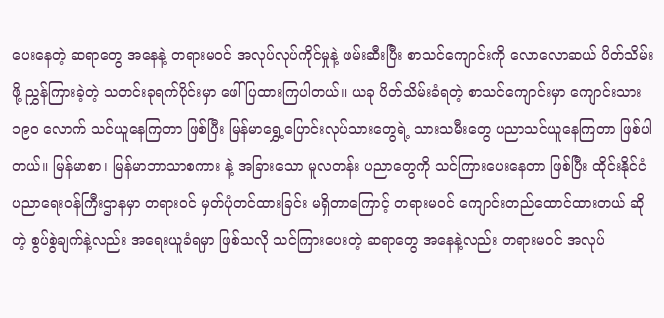ပေးနေတဲ့ ဆရာတွေ အနေနဲ့ တရားမဝင် အလုပ်လုပ်ကိုင်မှုနဲ့ ဖမ်းဆီးပြီး စာသင်ကျောင်းကို လောလောဆယ် ပိတ်သိမ်းဖို့ ညွှန်ကြားခဲ့တဲ့ သတင်းခုရက်ပိုင်းမှာ ဖေါ်ပြထားကြပါတယ်။ ယခု ပိတ်သိမ်းခံရတဲ့ စာသင်ကျောင်းမှာ ကျောင်းသား ၁၉၀ လောက် သင်ယူနေကြတာ ဖြစ်ပြီး မြန်မာရွှေ့ပြောင်းလုပ်သားတွေရဲ့ သားသမီးတွေ ပညာသင်ယူနေကြတာ ဖြစ်ပါတယ်။ မြန်မာစာ၊ မြန်မာဘာသာစကား နဲ့ အခြားသော မူလတန်း ပညာတွေကို သင်ကြားပေးနေတာ ဖြစ်ပြီး ထိုင်းနိုင်ငံ ပညာရေးဝန်ကြီးဌာနမှာ တရားဝင် မှတ်ပုံတင်ထားခြင်း မရှိတာကြောင့် တရားမဝင် ကျောင်းတည်ထောင်ထားတယ် ဆိုတဲ့ စွပ်စွဲချက်နဲ့လည်း အရေးယူခံရမှာ ဖြစ်သလို သင်ကြားပေးတဲ့ ဆရာတွေ အနေနဲ့လည်း တရားမဝင် အလုပ်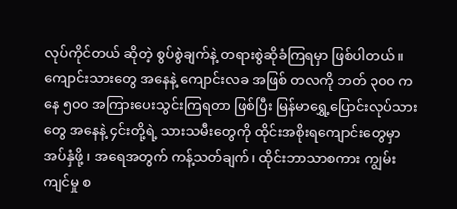လုပ်ကိုင်တယ် ဆိုတဲ့ စွပ်စွဲချက်နဲ့ တရားစွဲဆိုခံကြရမှာ ဖြစ်ပါတယ်။
ကျောင်းသားတွေ အနေနဲ့ ကျောင်းလခ အဖြစ် တလကို ဘတ် ၃၀၀ ကနေ ၅၀၀ အကြားပေးသွင်းကြရတာ ဖြစ်ပြီး မြန်မာရွှေ့ပြောင်းလုပ်သားတွေ အနေနဲ့ ၄င်းတို့ရဲ့ သားသမီးတွေကို ထိုင်းအစိုးရကျောင်းတွေမှာ အပ်နှံဖို့ ၊ အရေအတွက် ကန့်သတ်ချက်၊ ထိုင်းဘာသာစကား ကျွမ်းကျင်မှု စ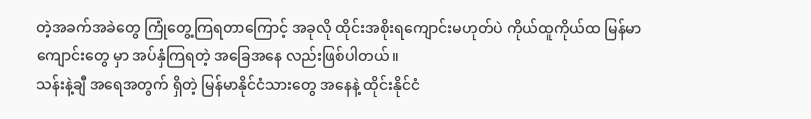တဲ့အခက်အခဲတွေ ကြုံတွေ့ကြရတာကြောင့် အခုလို ထိုင်းအစိုးရကျောင်းမဟုတ်ပဲ ကိုယ်ထူကိုယ်ထ မြန်မာကျောင်းတွေ မှာ အပ်နှံကြရတဲ့ အခြေအနေ လည်းဖြစ်ပါတယ်။
သန်းနဲ့ချီ အရေအတွက် ရှိတဲ့ မြန်မာနိုင်ငံသားတွေ အနေနဲ့ ထိုင်းနိုင်ငံ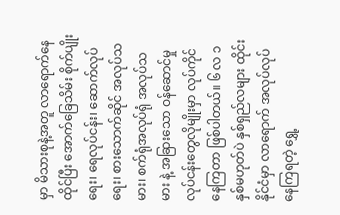မှာ မိသားစုနဲ့အတူ လာရောက်နေထိုင်ပြီး အောက်ခြေသိမ်း စိုက်ပျိုးရေး၊ ရေလုပ်ငန်း၊ ဆောက်လုပ်ရေး၊ စားသောက်ဆိုင် အလုပ်သမား၊ စက်ရုံအလုပ်ရုံ အလုပ်သမား နဲ့ အခြားသော ဝန်ဆောင်မှု လုပ်ငန်းတွေလိုမျိုးမှာ လုပ်ကိုင်နေကြတာ ဖြစ်ပါတယ်။ ၆ လ ၁ နှစ်မဟုတ်ပဲ နှစ်ရှည်လများ ထိုင်းနိုင်ငံမှာ လာရောက် အလုပ်လုပ်နေကြရတဲ့ ရွှေ့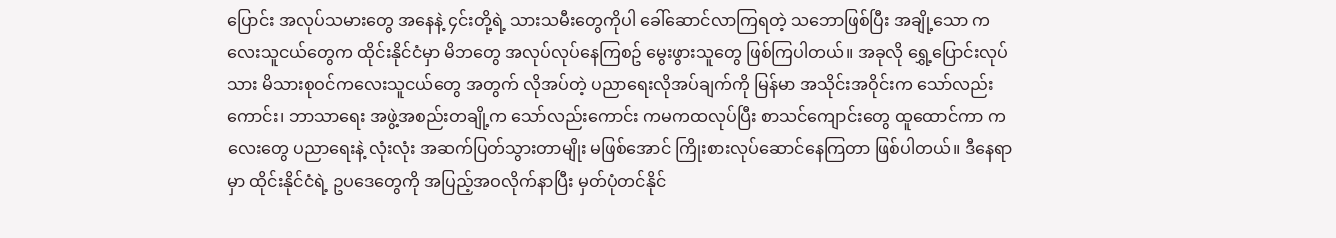ပြောင်း အလုပ်သမားတွေ အနေနဲ့ ၄င်းတို့ရဲ့ သားသမီးတွေကိုပါ ခေါ်ဆောင်လာကြရတဲ့ သဘောဖြစ်ပြီး အချို့သော ကလေးသူငယ်တွေက ထိုင်းနိုင်ငံမှာ မိဘတွေ အလုပ်လုပ်နေကြစဥ် မွေးဖွားသူတွေ ဖြစ်ကြပါတယ်။ အခုလို ရွှေ့ပြောင်းလုပ်သား မိသားစုဝင်ကလေးသူငယ်တွေ အတွက် လိုအပ်တဲ့ ပညာရေးလိုအပ်ချက်ကို မြန်မာ အသိုင်းအဝိုင်းက သော်လည်းကောင်း၊ ဘာသာရေး အဖွဲ့အစည်းတချို့က သော်လည်းကောင်း ကမကထလုပ်ပြီး စာသင်ကျောင်းတွေ ထူထောင်ကာ ကလေးတွေ ပညာရေးနဲ့ လုံးလုံး အဆက်ပြတ်သွားတာမျိုး မဖြစ်အောင် ကြိုးစားလုပ်ဆောင်နေကြတာ ဖြစ်ပါတယ်။ ဒီနေရာမှာ ထိုင်းနိုင်ငံရဲ့ ဥပဒေတွေကို အပြည့်အဝလိုက်နာပြီး မှတ်ပုံတင်နိုင်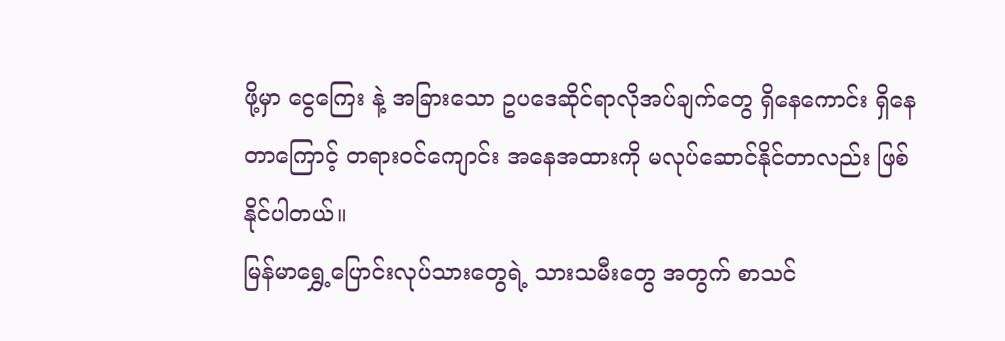ဖို့မှာ ငွေကြေး နဲ့ အခြားသော ဥပဒေဆိုင်ရာလိုအပ်ချက်တွေ ရှိနေကောင်း ရှိနေတာကြောင့် တရားဝင်ကျောင်း အနေအထားကို မလုပ်ဆောင်နိုင်တာလည်း ဖြစ်နိုင်ပါတယ်။
မြန်မာရွှေ့ပြောင်းလုပ်သားတွေရဲ့ သားသမီးတွေ အတွက် စာသင်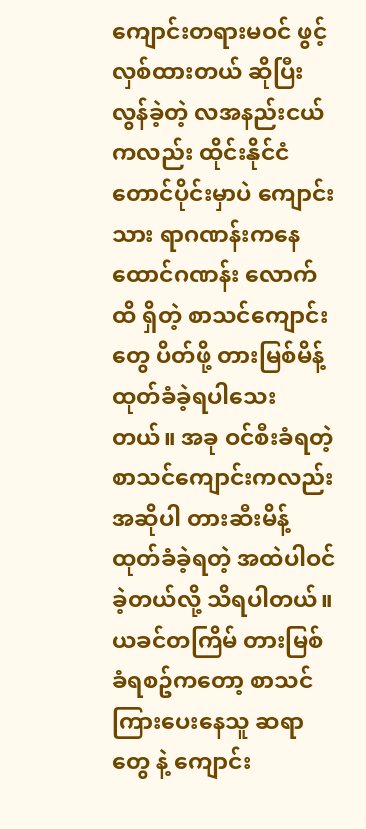ကျောင်းတရားမဝင် ဖွင့်လှစ်ထားတယ် ဆိုပြီး လွန်ခဲ့တဲ့ လအနည်းငယ်ကလည်း ထိုင်းနိုင်ငံ တောင်ပိုင်းမှာပဲ ကျောင်းသား ရာဂဏန်းကနေ ထောင်ဂဏန်း လောက်ထိ ရှိတဲ့ စာသင်ကျောင်းတွေ ပိတ်ဖို့ တားမြစ်မိန့် ထုတ်ခံခဲ့ရပါသေးတယ်။ အခု ဝင်စီးခံရတဲ့ စာသင်ကျောင်းကလည်း အဆိုပါ တားဆီးမိန့်ထုတ်ခံခဲ့ရတဲ့ အထဲပါဝင်ခဲ့တယ်လို့ သိရပါတယ်။ ယခင်တကြိမ် တားမြစ်ခံရစဥ်ကတော့ စာသင်ကြားပေးနေသူ ဆရာတွေ နဲ့ ကျောင်း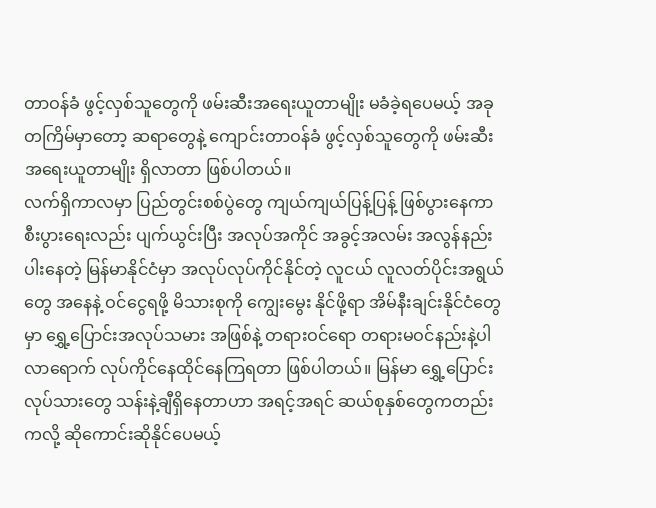တာဝန်ခံ ဖွင့်လှစ်သူတွေကို ဖမ်းဆီးအရေးယူတာမျိုး မခံခဲ့ရပေမယ့် အခုတကြိမ်မှာတော့ ဆရာတွေနဲ့ ကျောင်းတာဝန်ခံ ဖွင့်လှစ်သူတွေကို ဖမ်းဆီး အရေးယူတာမျိုး ရှိလာတာ ဖြစ်ပါတယ်။
လက်ရှိကာလမှာ ပြည်တွင်းစစ်ပွဲတွေ ကျယ်ကျယ်ပြန့်ပြန့် ဖြစ်ပွားနေကာ စီးပွားရေးလည်း ပျက်ယွင်းပြီး အလုပ်အကိုင် အခွင့်အလမ်း အလွန်နည်းပါးနေတဲ့ မြန်မာနိုင်ငံမှာ အလုပ်လုပ်ကိုင်နိုင်တဲ့ လူငယ် လူလတ်ပိုင်းအရွယ်တွေ အနေနဲ့ ဝင်ငွေရဖို့ မိသားစုကို ကျွေးမွေး နိုင်ဖို့ရာ အိမ်နီးချင်းနိုင်ငံတွေမှာ ရွှေ့ပြောင်းအလုပ်သမား အဖြစ်နဲ့ တရားဝင်ရော တရားမဝင်နည်းနဲ့ပါ လာရောက် လုပ်ကိုင်နေထိုင်နေကြရတာ ဖြစ်ပါတယ်။ မြန်မာ ရွှေ့ပြောင်းလုပ်သားတွေ သန်းနဲ့ချီရှိနေတာဟာ အရင့်အရင် ဆယ်စုနှစ်တွေကတည်းကလို့ ဆိုကောင်းဆိုနိုင်ပေမယ့်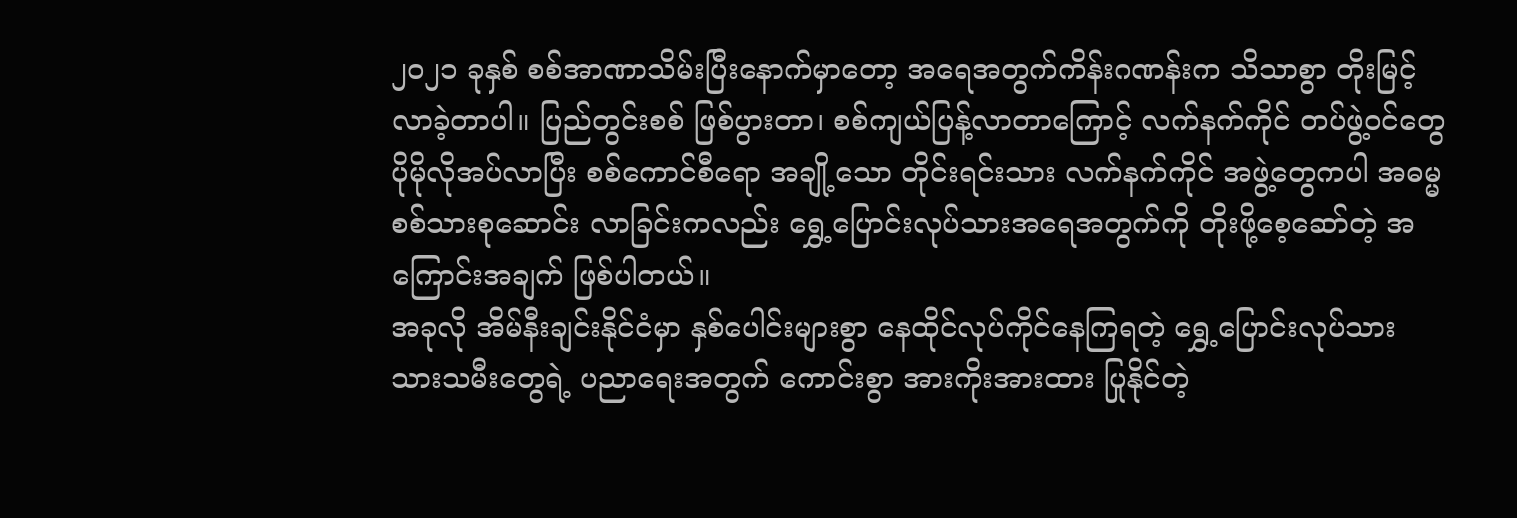၂၀၂၁ ခုနှစ် စစ်အာဏာသိမ်းပြီးနောက်မှာတော့ အရေအတွက်ကိန်းဂဏန်းက သိသာစွာ တိုးမြင့်လာခဲ့တာပါ။ ပြည်တွင်းစစ် ဖြစ်ပွားတာ၊ စစ်ကျယ်ပြန့်လာတာကြောင့် လက်နက်ကိုင် တပ်ဖွဲ့ဝင်တွေ ပိုမိုလိုအပ်လာပြီး စစ်ကောင်စီရော အချို့သော တိုင်းရင်းသား လက်နက်ကိုင် အဖွဲ့တွေကပါ အဓမ္မစစ်သားစုဆောင်း လာခြင်းကလည်း ရွှေ့ပြောင်းလုပ်သားအရေအတွက်ကို တိုးဖို့စေ့ဆော်တဲ့ အကြောင်းအချက် ဖြစ်ပါတယ်။
အခုလို အိမ်နီးချင်းနိုင်ငံမှာ နှစ်ပေါင်းများစွာ နေထိုင်လုပ်ကိုင်နေကြရတဲ့ ရွှေ့ပြောင်းလုပ်သား သားသမီးတွေရဲ့ ပညာရေးအတွက် ကောင်းစွာ အားကိုးအားထား ပြုနိုင်တဲ့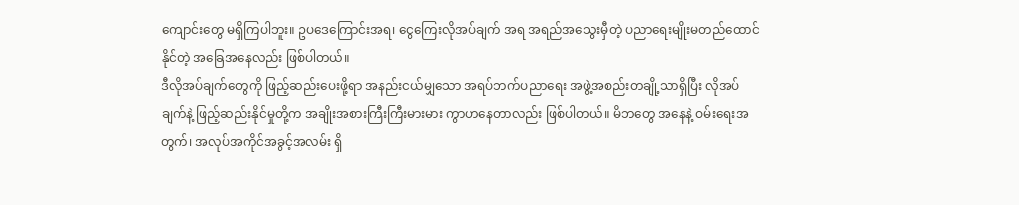ကျောင်းတွေ မရှိကြပါဘူး။ ဥပဒေကြောင်းအရ၊ ငွေကြေးလိုအပ်ချက် အရ အရည်အသွေးမှီတဲ့ ပညာရေးမျိုးမတည်ထောင်နိုင်တဲ့ အခြေအနေလည်း ဖြစ်ပါတယ်။
ဒီလိုအပ်ချက်တွေကို ဖြည့်ဆည်းပေးဖို့ရာ အနည်းငယ်မျှသော အရပ်ဘက်ပညာရေး အဖွဲ့အစည်းတချို့သာရှိပြီး လိုအပ်ချက်နဲ့ ဖြည့်ဆည်းနိုင်မှုတို့က အချိုးအစားကြီးကြီးမားမား ကွာဟနေတာလည်း ဖြစ်ပါတယ်။ မိဘတွေ အနေနဲ့ ဝမ်းရေးအတွက်၊ အလုပ်အကိုင်အခွင့်အလမ်း ရှိ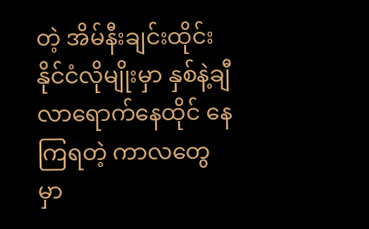တဲ့ အိမ်နီးချင်းထိုင်းနိုင်ငံလိုမျိုးမှာ နှစ်နဲ့ချီ လာရောက်နေထိုင် နေကြရတဲ့ ကာလတွေမှာ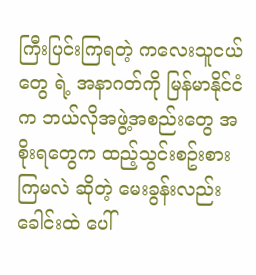ကြီးပြင်းကြရတဲ့ ကလေးသူငယ်တွေ ရဲ့ အနာဂတ်ကို မြန်မာနိုင်ငံက ဘယ်လိုအဖွဲ့အစည်းတွေ အစိုးရတွေက ထည့်သွင်းစဥ်းစားကြမလဲ ဆိုတဲ့ မေးခွန်းလည်း ခေါင်းထဲ ပေါ်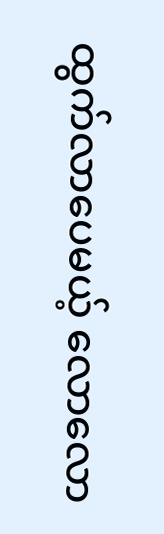ထွက်လာပေမယ့် လောလော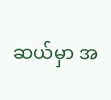ဆယ်မှာ အ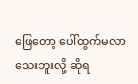ဖြေတော့ ပေါ်ထွက်မလာသေးဘူးလို့ ဆိုရ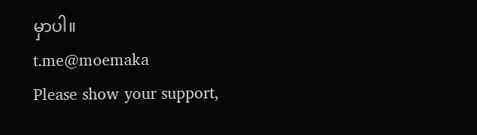မှာပါ။
t.me@moemaka
Please show your support,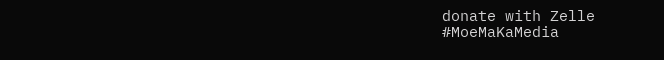donate with Zelle
#MoeMaKaMedia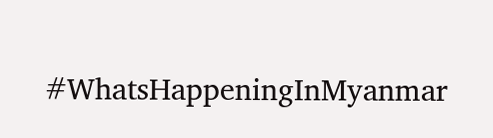#WhatsHappeningInMyanmar